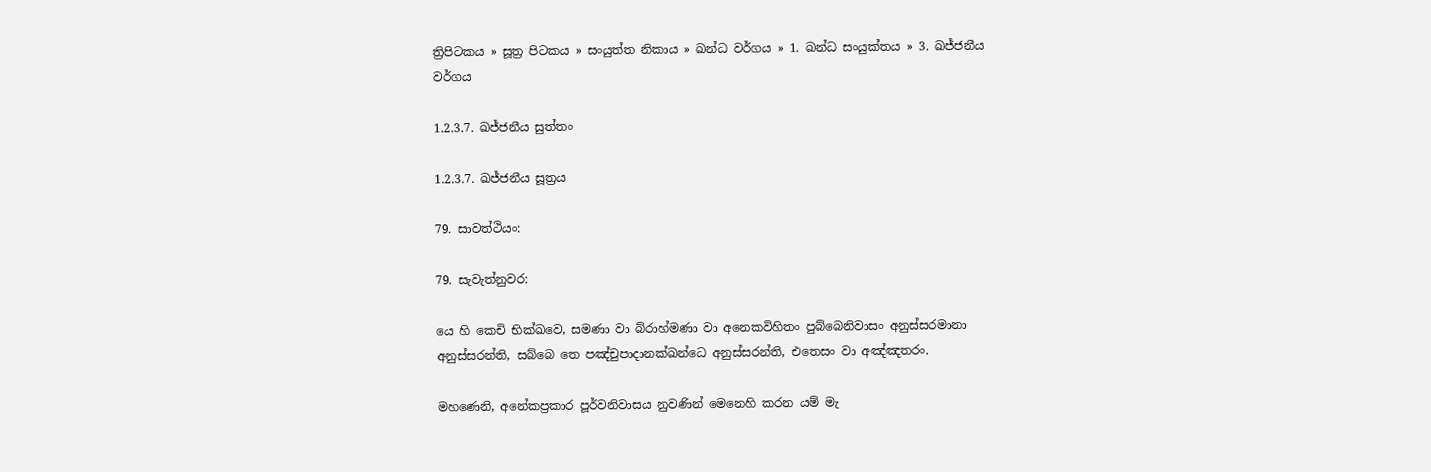ත්‍රිපිටකය » සූත්‍ර පිටකය » සංයුත්‌ත නිකාය » ඛන්ධ වර්ගය » 1. ඛන්ධ සංයුක්තය » 3. ඛජ්‌ජනීය වර්ගය

1.2.3.7. ඛජ්ජනීය සුත්තං

1.2.3.7. ඛජ්‌ජනීය සූත්‍රය

79. සාවත්ථියං:

79. සැවැත්නුවර:

යෙ හි කෙචි භික්ඛවෙ, සමණා වා බ්රාහ්මණා වා අනෙකවිහිතං පුබ්බෙනිවාසං අනුස්සරමානා අනුස්සරන්ති, සබ්බෙ තෙ පඤ්චුපාදානක්ඛන්ධෙ අනුස්සරන්ති, එතෙසං වා අඤ්ඤතරං.

මහණෙනි, අනේකප්‍රකාර පූර්වනිවාසය නුවණින් මෙනෙහි කරන යම් මැ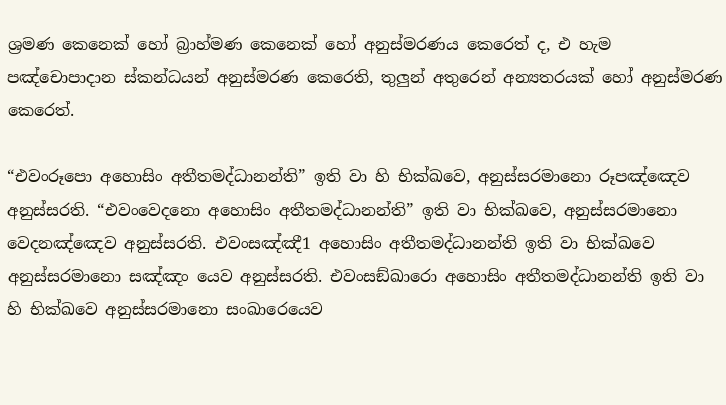ශ්‍රමණ කෙනෙක් හෝ බ්‍රාහ්මණ කෙනෙක් හෝ අනුස්මරණය කෙරෙත් ද, එ හැම පඤ්චොපාදාන ස්කන්ධයන් අනුස්මරණ කෙරෙති, තුලුන් අතුරෙන් අන්‍යතරයක් හෝ අනුස්මරණ කෙරෙත්.

“එවංරූපො අහොසිං අතීතමද්ධානන්ති” ඉති වා හි භික්ඛවෙ, අනුස්සරමානො රූපඤ්ඤෙව අනුස්සරති. “එවංවෙදනො අහොසිං අතීතමද්ධානන්ති” ඉති වා භික්ඛවෙ, අනුස්සරමානො වෙදනඤ්ඤෙව අනුස්සරති. එවංසඤ්ඤී1 අහොසිං අතීතමද්ධානන්ති ඉති වා භික්ඛවෙ අනුස්සරමානො සඤ්ඤං යෙව අනුස්සරති. එවංසඞ්ඛාරො අහොසිං අතීතමද්ධානන්ති ඉති වා හි භික්ඛවෙ අනුස්සරමානො සංඛාරෙයෙව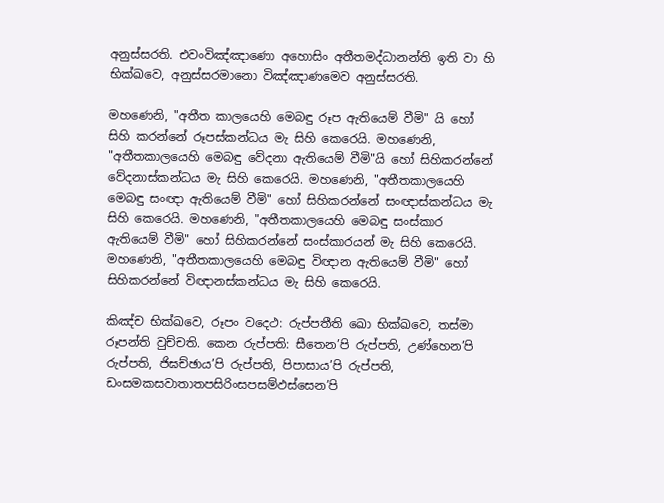අනුස්සරති. එවංවිඤ්ඤාණො අහොසිං අතීතමද්ධානන්ති ඉති වා හි භික්ඛවෙ, අනුස්සරමානො විඤ්ඤාණමෙව අනුස්සරති.

මහණෙනි, "අතීත කාලයෙහි මෙබඳු රූප ඇතියෙම් වීමි" යි හෝ සිහි කරන්නේ රූපස්කන්ධය මැ සිහි කෙරෙයි. මහණෙනි, "අතීතකාලයෙහි මෙබඳු වේදනා ඇතියෙම් වීමි"යි හෝ සිහිකරන්නේ වේදනාස්කන්ධය මැ සිහි කෙරෙයි. මහණෙනි, "අතීතකාලයෙහි මෙබඳු සංඥා ඇතියෙම් වීමි" හෝ සිහිකරන්නේ සංඥාස්කන්ධය මැ සිහි කෙරෙයි. මහණෙනි, "අතීතකාලයෙහි මෙබඳු සංස්කාර ඇතියෙම් වීමි" හෝ සිහිකරන්නේ සංස්කාරයන් මැ සිහි කෙරෙයි. මහණෙනි, "අතීතකාලයෙහි මෙබඳු විඥාන ඇතියෙම් වීමි" හෝ සිහිකරන්නේ විඥානස්කන්ධය මැ සිහි කෙරෙයි.

කිඤ්ච භික්ඛවෙ, රූපං වදෙථ: රුප්පතීති ඛො භික්ඛවෙ, තස්මා රූපන්ති වුච්චති. කෙන රුප්පති: සීතෙන’පි රුප්පති, උණ්හෙන’පි රුප්පති, ජිඝච්ඡාය’පි රුප්පති, පිපාසාය’පි රුප්පති, ඩංසමකසවාතාතපසිරිංසපසම්ඵස්සෙන’පි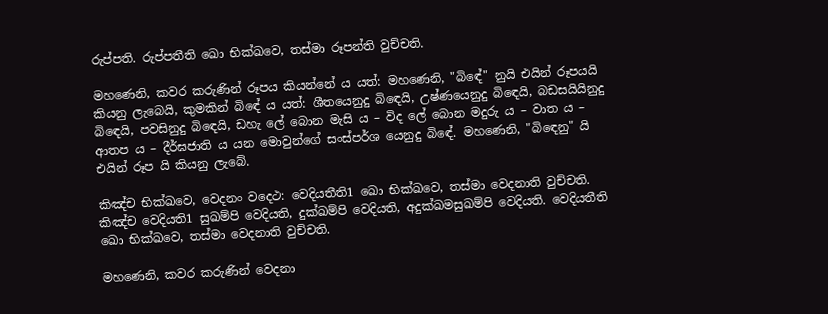රුප්පති. රුප්පතීති ඛො භික්ඛවෙ, තස්මා රූපන්ති වුච්චති.

මහණෙනි, කවර කරුණින් රූපය කියන්නේ ය යත්: මහණෙනි, "බිඳේ" නුයි එයින් රූපයයි කියනු ලැබෙයි, කුමකින් බිඳේ ය යත්: ශීතයෙනුදු බිඳෙයි, උෂ්ණයෙනුදු බිඳෙයි, බඩසයියිනුදු බිඳෙයි, පවසිනුදු බිඳෙයි, ඩහැ ලේ බොන මැසි ය – විද ලේ බොන මදුරු ය – වාත ය – ආතප ය – දීර්ඝජාති ය යන මොවුන්ගේ සංස්පර්ශ යෙනුදු බිඳේ. මහණෙනි, "බිඳෙනු" යි එයින් රූප යි කියනු ලැබේ.

කිඤ්ච භික්ඛවෙ, වෙදනං වදෙථ: වෙදියතීති1 ඛො භික්ඛවෙ, තස්මා වෙදනාති වුච්චති. කිඤ්ච වෙදියති1 සුඛම්පි වෙදියති, දුක්ඛම්පි වෙදියති, අදුක්ඛමසුඛම්පි වෙදියති. වෙදියතීති ඛො භික්ඛවෙ, තස්මා වෙදනාති වුච්චති.

මහණෙනි, කවර කරුණින් වෙදනා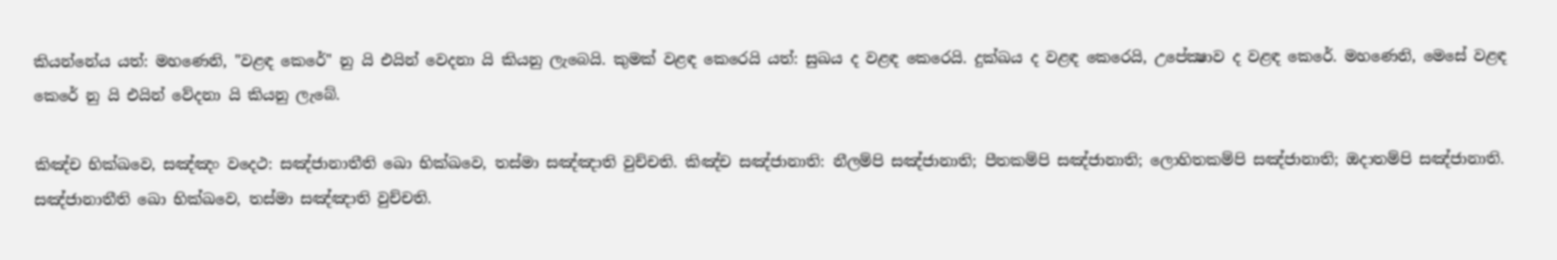කියන්නේය යත්: මහණෙනි, "වළඳ කෙරේ" නු යි එයින් වෙදනා යි කියනු ලැබෙයි. කුමක් වළඳ කෙරෙයි යත්: සුඛය ද වළඳ කෙරෙයි. දුක්ඛය ද වළඳ කෙරෙයි, උපේක්‍ෂාව ද වළඳ කෙරේ. මහණෙනි, මෙසේ වළඳ කෙරේ නු යි එයින් වේදනා යි කියනු ලැබේ.

කිඤ්ච භික්ඛවෙ, සඤ්ඤං වදෙථ: සඤ්ජානාතීති ඛො භික්ඛවෙ, තස්මා සඤ්ඤාති වුච්චති. කිඤ්ච සඤ්ජානාති: නීලම්පි සඤ්ජානාති; පීතකම්පි සඤ්ජානාති; ලොහිතකම්පි සඤ්ජානාති; ඔදාතම්පි සඤ්ජානාති. සඤ්ජානාතීති ඛො භික්ඛවෙ, තස්මා සඤ්ඤාති වුච්චති.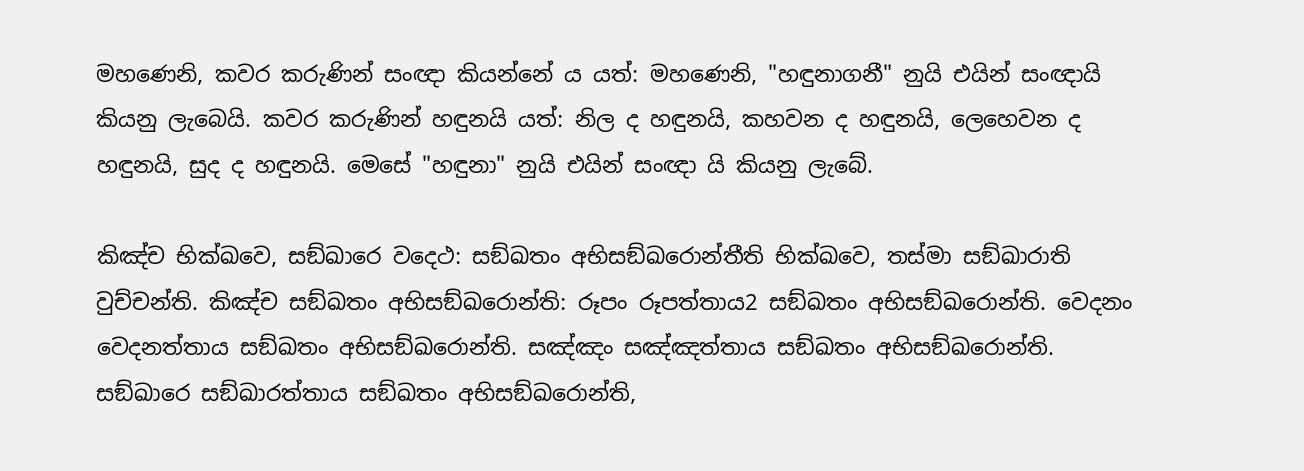මහණෙනි, කවර කරුණින් සංඥා කියන්නේ ය යත්: මහණෙනි, "හඳුනාගනී" නුයි එයින් සංඥායි කියනු ලැබෙයි. කවර කරුණින් හඳුනයි යත්: නිල ද හඳුනයි, කහවන ද හඳුනයි, ලෙහෙවන ද හඳුනයි, සුද ද හඳුනයි. මෙසේ "හඳුනා" නුයි එයින් සංඥා යි කියනු ලැබේ.

කිඤ්ච භික්ඛවෙ, සඞ්ඛාරෙ වදෙථ: සඞ්ඛතං අභිසඞ්ඛරොන්තීති භික්ඛවෙ, තස්මා සඞ්ඛාරාති වුච්චන්ති. කිඤ්ච සඞ්ඛතං අභිසඞ්ඛරොන්ති: රූපං රූපත්තාය2 සඞ්ඛතං අභිසඞ්ඛරොන්ති. වෙදනං වෙදනත්තාය සඞ්ඛතං අභිසඞ්ඛරොන්ති. සඤ්ඤං සඤ්ඤත්තාය සඞ්ඛතං අභිසඞ්ඛරොන්ති. සඞ්ඛාරෙ සඞ්ඛාරත්තාය සඞ්ඛතං අභිසඞ්ඛරොන්ති,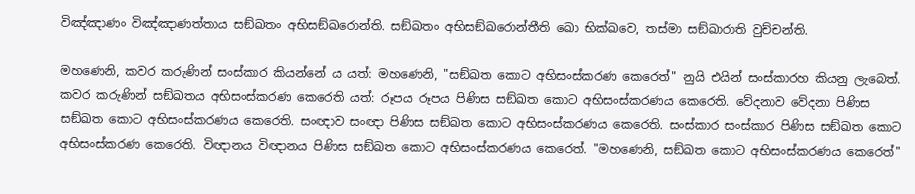විඤ්ඤාණං විඤ්ඤාණත්තාය සඞ්ඛතං අභිසඞ්ඛරොන්ති. සඞ්ඛතං අභිසඞ්ඛරොන්තීති ඛො භික්ඛවෙ, තස්මා සඞ්ඛාරාති වුච්චන්ති.

මහණෙනි, කවර කරුණින් සංස්කාර කියන්නේ ය යත්: මහණෙනි, "සඞ්ඛත කොට අභිසංස්කරණ කෙරෙත්" නුයි එයින් සංස්කාරහ කියනු ලැබෙත්. කවර කරුණින් සඞ්ඛතය අභිසංස්කරණ කෙරෙති යත්: රූපය රූපය පිණිස සඞ්ඛත කොට අභිසංස්කරණය කෙරෙති. වේදනාව වේදනා පිණිස සඞ්ඛත කොට අභිසංස්කරණය කෙරෙති. සංඥාව සංඥා පිණිස සඞ්ඛත කොට අභිසංස්කරණය කෙරෙති. සංස්කාර සංස්කාර පිණිස සඞ්ඛත කොට අභිසංස්කරණ කෙරෙති. විඥානය විඥානය පිණිස සඞ්ඛත කොට අභිසංස්කරණය කෙරෙත්. "මහණෙනි, සඞ්ඛත කොට අභිසංස්කරණය කෙරෙත්"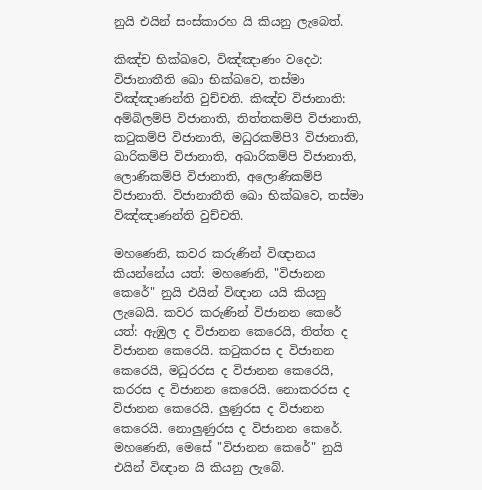නුයි එයින් සංස්කාරහ යි කියනු ලැබෙත්.

කිඤ්ච භික්ඛවෙ, විඤ්ඤාණං වදෙථ: විජානාතීති ඛො භික්ඛවෙ, තස්මා විඤ්ඤාණන්ති වුච්චති. කිඤ්ච විජානාති: අම්බිලම්පි විජානාති, තිත්තකම්පි විජානාති, කටුකම්පි විජානාති, මධුරකම්පි3 විජානාති, ඛාරිකම්පි විජානාති, අඛාරිකම්පි විජානාති, ලොණිකම්පි විජානාති, අලොණිකම්පි විජානාති. විජානාතීති ඛො භික්ඛවෙ, තස්මා විඤ්ඤාණන්ති වුච්චති.

මහණෙනි, කවර කරුණින් විඥානය කියන්නේය යත්: මහණෙනි, "විජානන කෙරේ" නුයි එයින් විඥාන යයි කියනු ලැබෙයි. කවර කරුණින් විජානන කෙරේ යත්: ඇඹුල ද විජානන කෙරෙයි, තිත්ත ද විජානන කෙරෙයි. කටුකරස ද විජානන කෙරෙයි, මධුරරස ද විජානන කෙරෙයි, කරරස ද විජානන කෙරෙයි. නොකරරස ද විජානන කෙරෙයි. ලුණුරස ද විජානන කෙරෙයි. නොලුණුරස ද විජානන කෙරේ. මහණෙනි, මෙසේ "විජානන කෙරේ" නුයි එයින් විඥාන යි කියනු ලැබේ.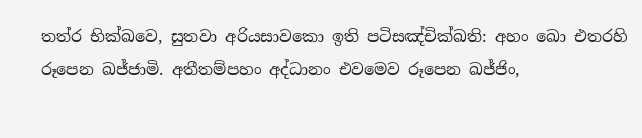තත්ර භික්ඛවෙ, සුතවා අරියසාවකො ඉති පටිසඤ්චික්ඛති: අහං ඛො එතරහි රූපෙන ඛජ්ජාමි. අතීතම්පහං අද්ධානං එවමෙව රූපෙන ඛජ්ජිං,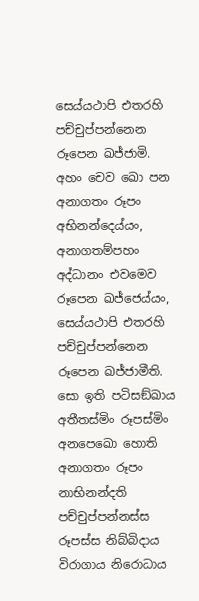සෙය්යථාපි එතරහි පච්චුප්පන්නෙන රූපෙන ඛජ්ජාමි. අහං චෙව ඛො පන අනාගතං රූපං අභිනන්දෙය්යං, අනාගතම්පහං අද්ධානං එවමෙව රූපෙන ඛජ්ජෙය්යං, සෙය්යථාපි එතරහි පච්චුප්පන්නෙන රූපෙන ඛජ්ජාමීති. සො ඉති පටිසඞ්ඛාය අතීතස්මිං රූපස්මිං අනපෙඛො හොති අනාගතං රූපං නාභිනන්දති පච්චුප්පන්නස්ස රූපස්ස නිබ්බිදාය විරාගාය නිරොධාය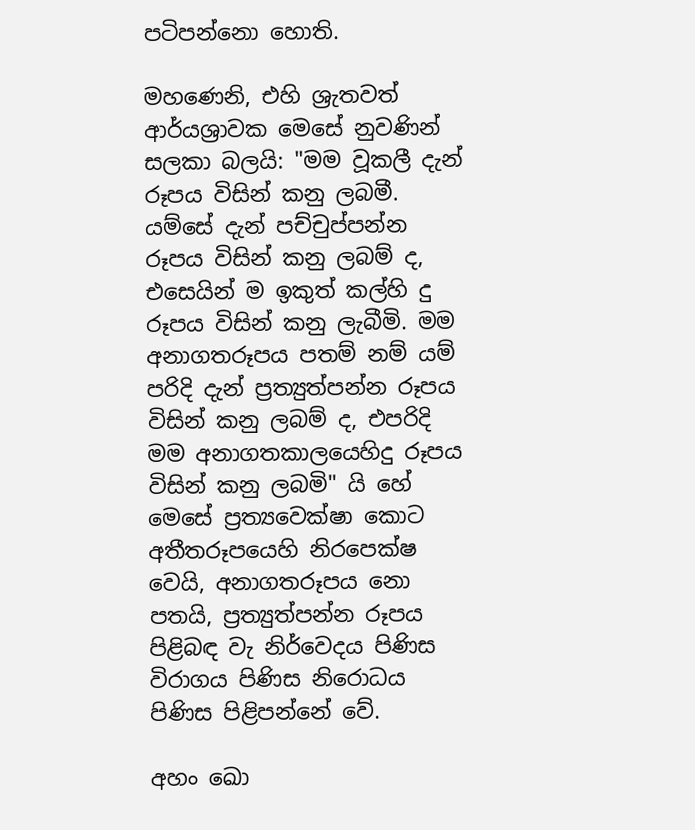පටිපන්නො හොති.

මහණෙනි, එහි ශ්‍රැතවත් ආර්යශ්‍රාවක මෙසේ නුවණින් සලකා බලයි: "මම වූකලී දැන් රූපය විසින් කනු ලබමී. යම්සේ දැන් පච්චුප්පන්න රූපය විසින් කනු ලබම් ද, එසෙයින් ම ඉකුත් කල්හි දු රූපය විසින් කනු ලැබීමි. මම අනාගතරූපය පතම් නම් යම් පරිදි දැන් ප්‍රත්‍යුත්පන්න රූපය විසින් කනු ලබම් ද, එපරිදි මම අනාගතකාලයෙහිදු රූපය විසින් කනු ලබමි" යි හේ මෙසේ ප්‍රත්‍යවෙක්ෂා කොට අතීතරූපයෙහි නිරපෙක්ෂ වෙයි, අනාගතරූපය නො පතයි, ප්‍රත්‍යුත්පන්න රූපය පිළිබඳ වැ නිර්වෙදය පිණිස විරාගය පිණිස නිරොධය පිණිස පිළිපන්නේ වේ.

අහං ඛො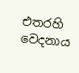එතරහි වෙදනාය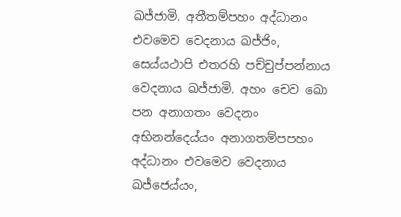ඛජ්ජාමි. අතීතම්පහං අද්ධානං එවමෙව වෙදනාය ඛජ්ජිං, සෙය්යථාපි එතරහි පච්චුප්පන්නාය වෙදනාය ඛජ්ජාමි. අහං චෙව ඛො පන අනාගතං වෙදනං අභිනන්දෙය්යං අනාගතම්පපහං අද්ධානං එවමෙව වෙදනාය ඛජ්ජෙය්යං,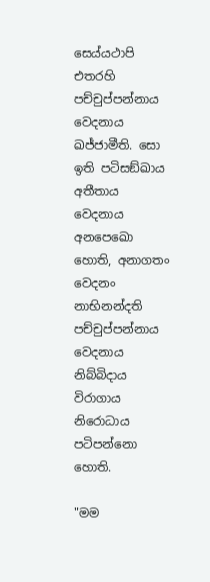සෙය්යථාපි එතරහි පච්චුප්පන්නාය වෙදනාය ඛජ්ජාමීති. සො ඉති පටිසඞ්ඛාය අතීතාය වෙදනාය අනපෙඛො හොති, අනාගතං වෙදනං නාභිනන්දති පච්චුප්පන්නාය වෙදනාය නිබ්බිදාය විරාගාය නිරොධාය පටිපන්නො හොති.

"මම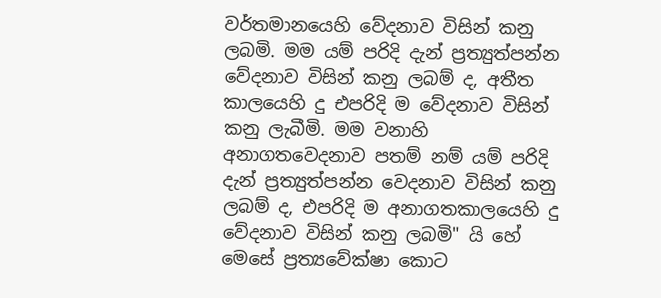වර්තමානයෙහි වේදනාව විසින් කනු ලබමි. මම යම් පරිදි දැන් ප්‍රත්‍යුත්පන්න වේදනාව විසින් කනු ලබම් ද, අතීත කාලයෙහි දු එපරිදි ම වේදනාව විසින් කනු ලැබීමි. මම වනාහි අනාගතවෙදනාව පතම් නම් යම් පරිදි දැන් ප්‍රත්‍යුත්පන්න වෙදනාව විසින් කනු ලබම් ද, එපරිදි ම අනාගතකාලයෙහි දු වේදනාව විසින් කනු ලබමි" යි හේ මෙසේ ප්‍රත්‍යවේක්ෂා කොට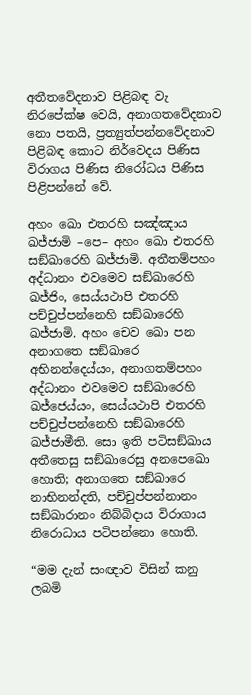අතීතවේදනාව පිළිබඳ වැ නිරපේක්ෂ වෙයි, අනාගතවේදනාව නො පතයි, ප්‍රත්‍යුත්පන්නවේදනාව පිළිබඳ කොට නිර්වෙදය පිණිස විරාගය පිණිස නිරෝධය පිණිස පිළිපන්නේ වේ.

අහං ඛො එතරහි සඤ්ඤාය ඛජ්ජාමි –පෙ– අහං ඛො එතරහි සඞ්ඛාරෙහි ඛජ්ජාමි. අතීතම්පහං අද්ධානං එවමෙව සඞ්ඛාරෙහි ඛජ්ජිං, සෙය්යථාපි එතරහි පච්චුප්පන්නෙහි සඞ්ඛාරෙහි ඛජ්ජාමි. අහං චෙව ඛො පන අනාගතෙ සඞ්ඛාරෙ අභිනන්දෙය්යං, අනාගතම්පහං අද්ධානං එවමෙව සඞ්ඛාරෙහි ඛජ්ජෙය්යං, සෙය්යථාපි එතරහි පච්චුප්පන්නෙහි සඞ්ඛාරෙහි ඛජ්ජාමීති. සො ඉති පටිසඞ්ඛාය අතීතෙසු සඞ්ඛාරෙසු අනපෙඛො හොති; අනාගතෙ සඞ්ඛාරෙ නාභිනන්දති, පච්චුප්පන්නානං සඞ්ඛාරානං නිබ්බිදාය විරාගාය නිරොධාය පටිපන්නො හොති.

“මම දැන් සංඥාව විසින් කනු ලබමි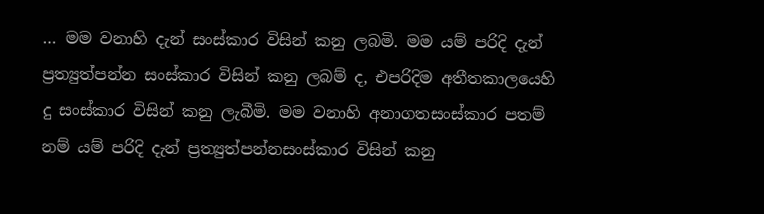… මම වනාහි දැන් සංස්කාර විසින් කනු ලබමි. මම යම් පරිදි දැන් ප්‍රත්‍යුත්පන්න සංස්කාර විසින් කනු ලබම් ද, එපරිදිම අතීතකාලයෙහි දු සංස්කාර විසින් කනු ලැබීමි. මම වනාහි අනාගතසංස්කාර පතම් නම් යම් පරිදි දැන් ප්‍රත්‍යුත්පන්නසංස්කාර විසින් කනු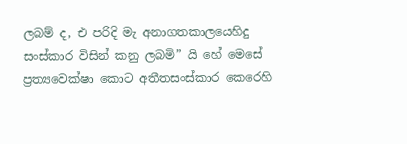ලබම් ද, එ පරිදි මැ අනාගතකාලයෙහිදු සංස්කාර විසින් කනු ලබමි” යි හේ මෙසේ ප්‍රත්‍යවෙක්ෂා කොට අතීතසංස්කාර කෙරෙහි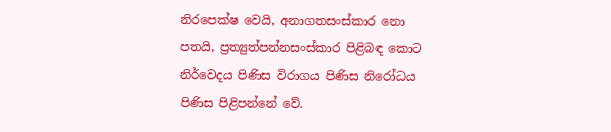නිරපෙක්ෂ වෙයි, අනාගතසංස්කාර නො පතයි, ප්‍රත්‍යුත්පන්නසංස්කාර පිළිබඳ කොට නිර්වෙදය පිණිස විරාගය පිණිස නිරෝධය පිණිස පිළිපන්නේ වේ.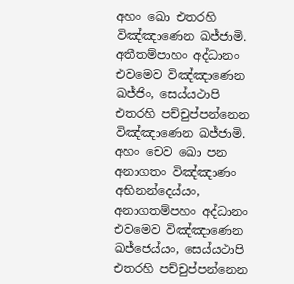අහං ඛො එතරහි විඤ්ඤාණෙන ඛජ්ජාමි. අතීතම්පාහං අද්ධානං එවමෙව විඤ්ඤාණෙන ඛජ්ජිං, සෙය්යථාපි එතරහි පච්චුප්පන්නෙන විඤ්ඤාණෙන ඛජ්ජාමි. අහං චෙව ඛො පන අනාගතං විඤ්ඤාණං අභිනන්දෙය්යං, අනාගතම්පහං අද්ධානං එවමෙව විඤ්ඤාණෙන ඛජ්ජෙය්යං, සෙය්යථාපි එතරහි පච්චුප්පන්නෙන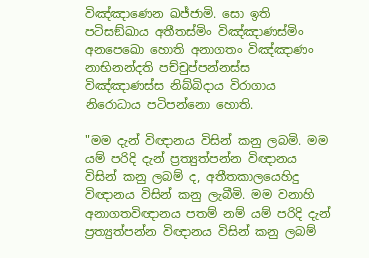විඤ්ඤාණෙන ඛජ්ජාමි. සො ඉති පටිසඞ්ඛාය අතීතස්මිං විඤ්ඤාණස්මිං අනපෙඛො හොති අනාගතං විඤ්ඤාණං නාභිනන්දති පච්චුප්පන්නස්ස විඤ්ඤාණස්ස නිබ්බිදාය විරාගාය නිරොධාය පටිපන්නො හොති.

"මම දැන් විඥානය විසින් කනු ලබමි. මම යම් පරිදි දැන් ප්‍රත්‍යුත්පන්න විඥානය විසින් කනු ලබම් ද, අතීතකාලයෙහිදු විඥානය විසින් කනු ලැබීමි. මම වනාහි අනාගතවිඥානය පතම් නම් යම් පරිදි දැන් ප්‍රත්‍යුත්පන්න විඥානය විසින් කනු ලබම්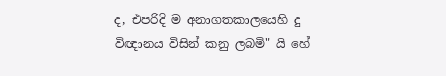ද, එපරිදි ම අනාගතකාලයෙහි දු විඥානය විසින් කනු ලබමි" යි හේ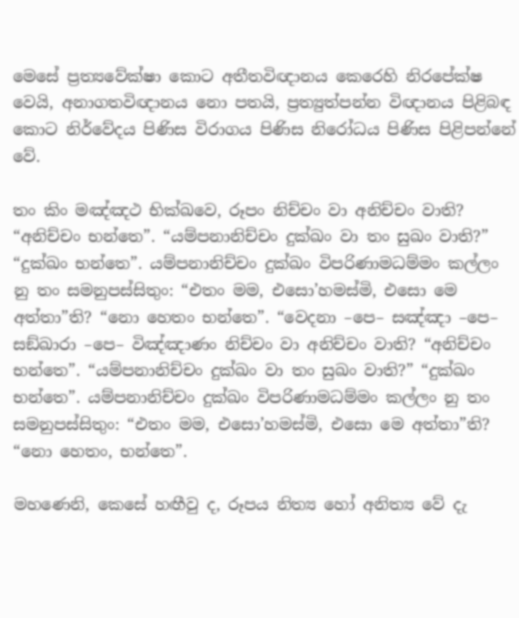මෙසේ ප්‍රත්‍යවේක්ෂා කොට අතීතවිඥානය කෙරෙහි නිරපේක්ෂ වෙයි, අනාගතවිඥානය නො පතයි, ප්‍රත්‍යුත්පන්න විඥානය පිළිබඳ කොට නිර්වේදය පිණිස විරාගය පිණිස නිරෝධය පිණිස පිළිපන්නේ වේ.

තං කිං මඤ්ඤථ භික්ඛවෙ, රූපං නිච්චං වා අනිච්චං වාති? “අනිච්චං භන්තෙ”. “යම්පනානිච්චං දුක්ඛං වා තං සුඛං වාති?” “දුක්ඛං භන්තෙ”. යම්පනානිච්චං දුක්ඛං විපරිණාමධම්මං කල්ලං නු තං සමනුපස්සිතුං: “එතං මම, එසො’හමස්මි, එසො මෙ අත්තා”ති? “නො හෙතං භන්තෙ”. “වෙදනා –පෙ– සඤ්ඤා –පෙ– සඞ්ඛාරා –පෙ– විඤ්ඤාණං නිච්චං වා අනිච්චං වාති? “අනිච්චං භන්තෙ”. “යම්පනානිච්චං දුක්ඛං වා තං සුඛං වාති?” “දුක්ඛං භන්තෙ”. යම්පනානිච්චං දුක්ඛං විපරිණාමධම්මං කල්ලං නු තං සමනුපස්සිතුං: “එතං මම, එසො’හමස්මි, එසො මෙ අත්තා”ති? “නො හෙතං, භන්තෙ”.

මහණෙනි, කෙසේ හඟීවු ද, රූපය නිත්‍ය හෝ අනිත්‍ය වේ දැ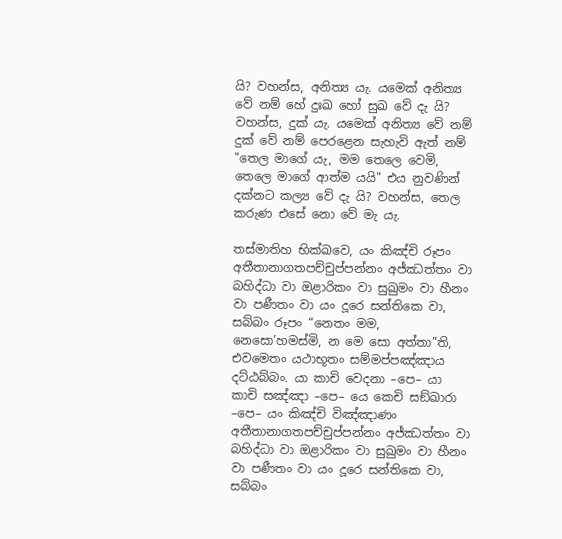යි? වහන්ස, අනිත්‍ය යැ. යමෙක් අනිත්‍ය වේ නම් හේ දුඃඛ හෝ සුඛ වේ දැ යි? වහන්ස, දුක් යැ. යමෙක් අනිත්‍ය වේ නම් දුක් වේ නම් පෙරළෙන සැහැවි ඇත් නම් "තෙල මාගේ යැ, මම තෙලෙ වෙමි, තෙලෙ මාගේ ආත්ම යයි" එය නුවණින් දක්නට කල්‍ය වේ දැ යි? වහන්ස, තෙල කරුණ එසේ නො වේ මැ යැ.

තස්මාතිහ භික්ඛවෙ, යං කිඤ්චි රූපං අතීතානාගතපච්චුප්පන්නං අජ්ඣත්තං වා බහිද්ධා වා ඔළාරිකං වා සුඛුමං වා හීනං වා පණීතං වා යං දූරෙ සන්තිකෙ වා, සබ්බං රූපං “නෙතං මම, නෙසො’හමස්මි, න මෙ සො අත්තා”ති, එවමෙතං යථාභූතං සම්මප්පඤ්ඤාය දට්ඨබ්බං. යා කාචි වෙදනා –පෙ– යා කාචි සඤ්ඤා –පෙ– යෙ කෙචි සඞ්ඛාරා –පෙ– යං කිඤ්චි විඤ්ඤාණං අතීතානාගතපච්චුප්පන්නං අජ්ඣත්තං වා බහිද්ධා වා ඔළාරිකං වා සුඛුමං වා හීනං වා පණීතං වා යං දූරෙ සන්තිකෙ වා, සබ්බං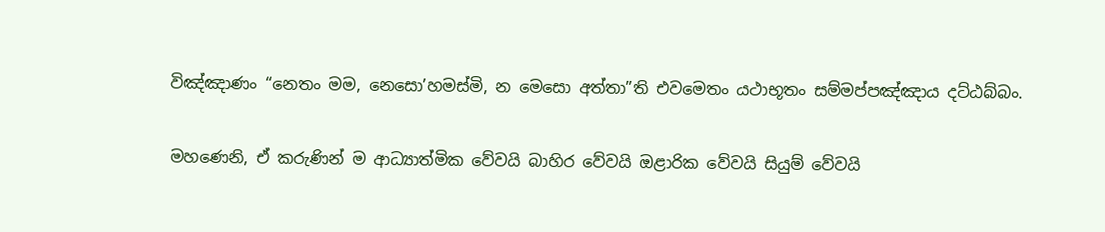විඤ්ඤාණං “නෙතං මම, නෙසො’හමස්මි, න මෙසො අත්තා”ති එවමෙතං යථාභූතං සම්මප්පඤ්ඤාය දට්ඨබ්බං.

මහණෙනි, ඒ කරුණින් ම ආධ්‍යාත්මික වේවයි බාහිර වේවයි ඔළාරික වේවයි සියුම් වේවයි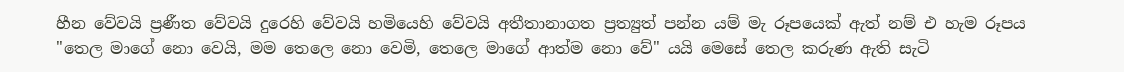හීන වේවයි ප්‍රණීත වේවයි දුරෙහි වේවයි හමියෙහි වේවයි අතීතානාගත ප්‍රත්‍යුත් පන්න යම් මැ රූපයෙක් ඇත් නම් එ හැම රූපය "තෙල මාගේ නො වෙයි, මම තෙලෙ නො වෙමි, තෙලෙ මාගේ ආත්ම නො වේ" යයි මෙසේ තෙල කරුණ ඇති සැටි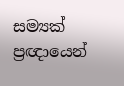සම්‍යක් ප්‍රඥායෙන්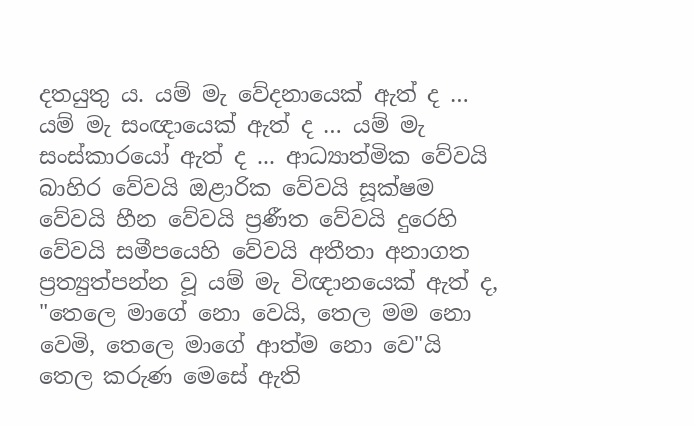දතයුතු ය. යම් මැ වේදනායෙක් ඇත් ද … යම් මැ සංඥායෙක් ඇත් ද … යම් මැ සංස්කාරයෝ ඇත් ද ... ආධ්‍යාත්මික වේවයි බාහිර වේවයි ඔළාරික වේවයි සූක්ෂම වේවයි හීන වේවයි ප්‍රණීත වේවයි දුරෙහි වේවයි සමීපයෙහි වේවයි අතීතා අනාගත ප්‍රත්‍යුත්පන්න වූ යම් මැ විඥානයෙක් ඇත් ද, "තෙලෙ මාගේ නො වෙයි, තෙල මම නො වෙමි, තෙලෙ මාගේ ආත්ම නො වෙ"යි තෙල කරුණ මෙසේ ඇති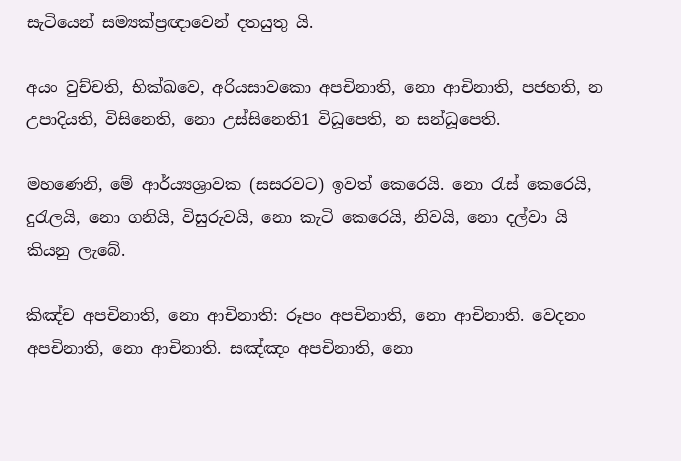සැටියෙන් සම්‍යක්ප්‍රඥාවෙන් දතයුතු යි.

අයං වුච්චති, භික්ඛවෙ, අරියසාවකො අපචිනාති, නො ආචිනාති, පජහති, න උපාදියති, විසිනෙති, නො උස්සිනෙති1 විධූපෙති, න සන්ධූපෙති.

මහණෙනි, මේ ආර්ය්‍යශ්‍රාවක (සසරවට) ඉවත් කෙරෙයි. නො රැස් කෙරෙයි, දුරැලයි, නො ගනියි, විසුරුවයි, නො කැටි කෙරෙයි, නිවයි, නො දල්වා යි කියනු ලැබේ.

කිඤ්ච අපචිනාති, නො ආචිනාති: රූපං අපචිනාති, නො ආචිනාති. වෙදනං අපචිනාති, නො ආචිනාති. සඤ්ඤං අපචිනාති, නො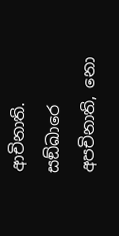ආචිනාති. සඞ්ඛාරෙ අපචිනාති, නො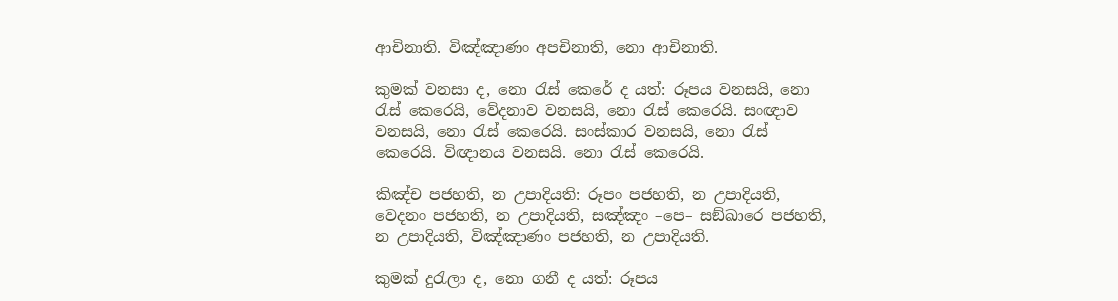ආචිනාති. විඤ්ඤාණං අපචිනාති, නො ආචිනාති.

කුමක් වනසා ද, නො රැස් කෙරේ ද යත්: රූපය වනසයි, නො රැස් කෙරෙයි, වේදනාව වනසයි, නො රැස් කෙරෙයි. සංඥාව වනසයි, නො රැස් කෙරෙයි. සංස්කාර වනසයි, නො රැස් කෙරෙයි. විඥානය වනසයි. නො රැස් කෙරෙයි.

කිඤ්ච පජහති, න උපාදියති: රූපං පජහති, න උපාදියති, වෙදනං පජහති, න උපාදියති, සඤ්ඤං –පෙ– සඞ්ඛාරෙ පජහති, න උපාදියති, විඤ්ඤාණං පජහති, න උපාදියති.

කුමක් දුරැලා ද, නො ගනී ද යත්: රූපය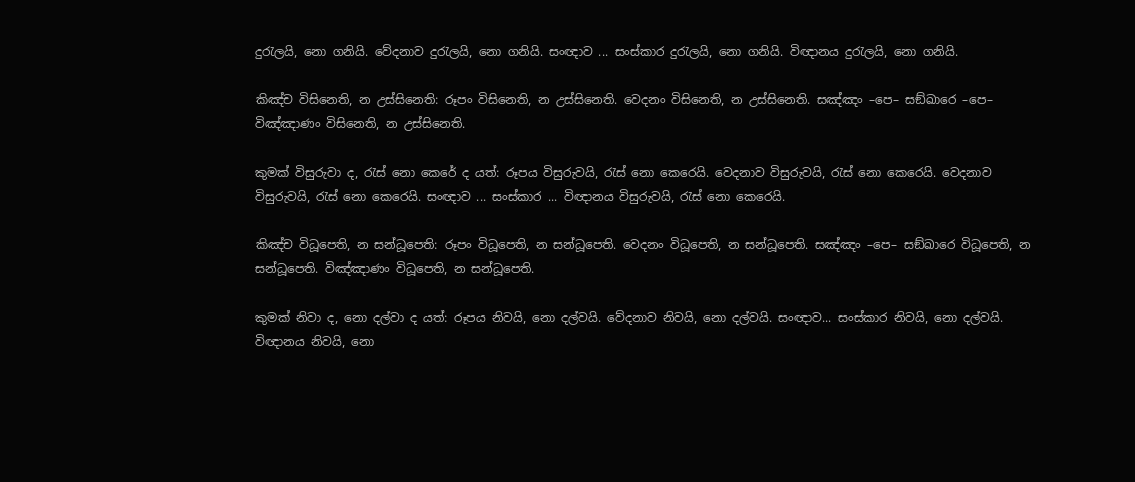දුරැලයි, නො ගනියි. වේදනාව දුරැලයි, නො ගනියි. සංඥාව ... සංස්කාර දුරැලයි, නො ගනියි. විඥානය දුරැලයි, නො ගනියි.

කිඤ්ච විසිනෙති, න උස්සිනෙති: රූපං විසිනෙති, න උස්සිනෙති. වෙදනං විසිනෙති, න උස්සිනෙති. සඤ්ඤං –පෙ– සඞ්ඛාරෙ –පෙ– විඤ්ඤාණං විසිනෙති, න උස්සිනෙති.

කුමක් විසුරුවා ද, රැස් නො කෙරේ ද යත්: රූපය විසුරුවයි, රැස් නො කෙරෙයි. වෙදනාව විසුරුවයි, රැස් නො කෙරෙයි. වෙදනාව විසුරුවයි, රැස් නො කෙරෙයි. සංඥාව ... සංස්කාර ... විඥානය විසුරුවයි, රැස් නො කෙරෙයි.

කිඤ්ච විධූපෙති, න සන්ධූපෙති: රූපං විධූපෙති, න සන්ධූපෙති. වෙදනං විධූපෙති, න සන්ධූපෙති. සඤ්ඤං –පෙ– සඞ්ඛාරෙ විධූපෙති, න සන්ධූපෙති. විඤ්ඤාණං විධූපෙති, න සන්ධූපෙති.

කුමක් නිවා ද, නො දල්වා ද යත්: රූපය නිවයි, නො දල්වයි. වේදනාව නිවයි, නො දල්වයි. සංඥාව... සංස්කාර නිවයි, නො දල්වයි. විඥානය නිවයි, නො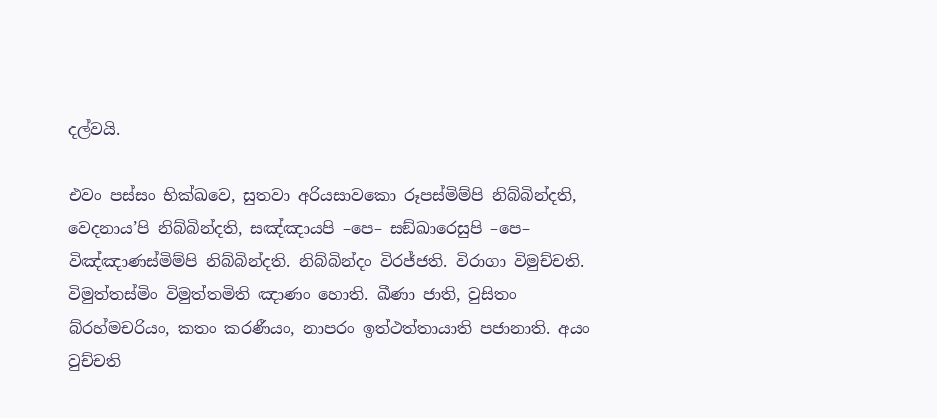දල්වයි.

එවං පස්සං භික්ඛවෙ, සුතවා අරියසාවකො රූපස්මිම්පි නිබ්බින්දති, වෙදනාය’පි නිබ්බින්දති, සඤ්ඤායපි –පෙ– සඞ්ඛාරෙසුපි –පෙ– විඤ්ඤාණස්මිම්පි නිබ්බින්දති. නිබ්බින්දං විරජ්ජති. විරාගා විමුච්චති. විමුත්තස්මිං විමුත්තමිති ඤාණං හොති. ඛීණා ජාති, වුසිතං බ්රහ්මචරියං, කතං කරණීයං, නාපරං ඉත්ථත්තායාති පජානාති. අයං වුච්චති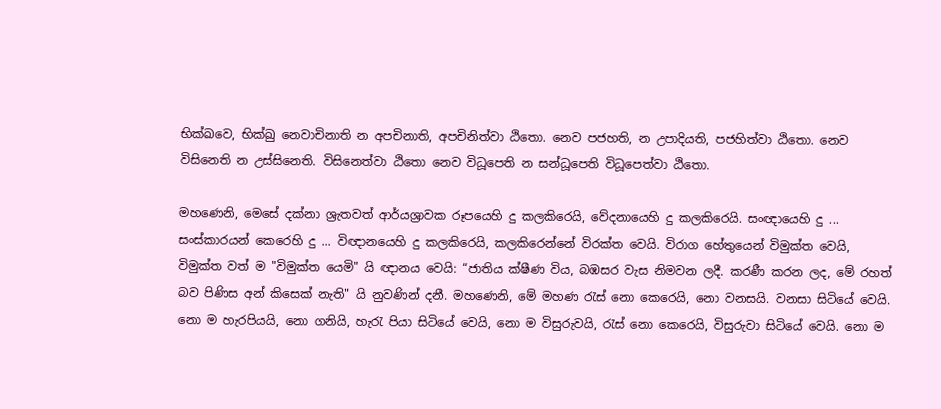භික්ඛවෙ, භික්ඛු නෙවාචිනාති න අපචිනාති, අපචිනිත්වා ඨිතො. නෙව පජහති, න උපාදියති, පජහිත්වා ඨිතො. නෙව විසිනෙති න උස්සිනෙති. විසිනෙත්වා ඨිතො නෙව විධූපෙති න සන්ධූපෙති විධූපෙත්වා ඨිතො.

මහණෙනි, මෙසේ දක්නා ශ්‍රැතවත් ආර්යශ්‍රාවක රූපයෙහි දු කලකිරෙයි, වේදනායෙහි දු කලකිරෙයි. සංඥායෙහි දු ... සංස්කාරයන් කෙරෙහි දු ... විඥානයෙහි දු කලකිරෙයි, කලකිරෙන්නේ විරක්ත වෙයි. විරාග හේතුයෙන් විමුක්ත වෙයි, විමුක්ත වත් ම "විමුක්ත යෙමි" යි ඥානය වෙයි: “ජාතිය ක්ෂීණ විය, බඹසර වැස නිමවන ලදී. කරණී කරන ලද, මේ රහත් බව පිණිස අන් කිසෙක් නැති" යි නුවණින් දනී. මහණෙනි, මේ මහණ රැස් නො කෙරෙයි, නො වනසයි. වනසා සිටියේ වෙයි. නො ම හැරපියයි, නො ගනියි, හැරැ පියා සිටියේ වෙයි, නො ම විසුරුවයි, රැස් නො කෙරෙයි, විසුරුවා සිටියේ වෙයි. නො ම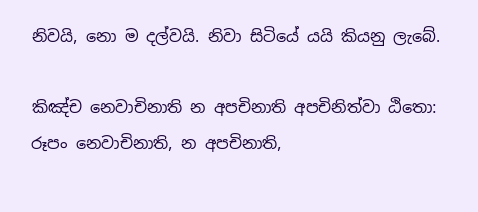නිවයි, නො ම දල්වයි. නිවා සිටියේ යයි කියනු ලැබේ.

කිඤ්ච නෙවාචිනාති න අපචිනාති අපචිනිත්වා ඨිතො: රූපං නෙවාචිනාති, න අපචිනාති,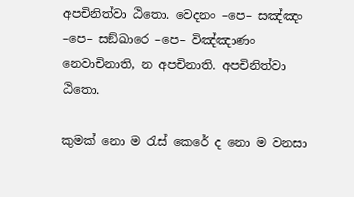අපචිනිත්වා ඨිතො. වෙදනං –පෙ– සඤ්ඤං –පෙ– සඞ්ඛාරෙ –පෙ– විඤ්ඤාණං නෙවාචිනාති, න අපචිනාති. අපචිනිත්වා ඨිතො.

කුමක් නො ම රැස් කෙරේ ද නො ම වනසා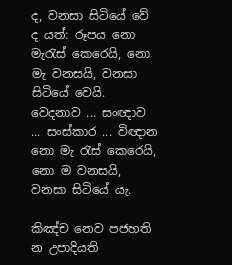ද, වනසා සිටියේ වේ ද යත්: රූපය නො මැරැස් කෙරෙයි, නො මැ වනසයි, වනසා සිටියේ වෙයි. වෙදනාව ... සංඥාව ... සංස්කාර ... විඥාන නො මැ රැස් කෙරෙයි, නො ම වනසයි, වනසා සිටියේ යැ.

කිඤ්ච නෙව පජහති න උපාදියති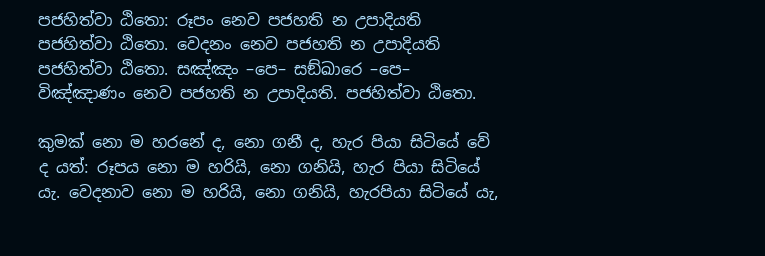පජහිත්වා ඨිතො: රූපං නෙව පජහති න උපාදියති පජහිත්වා ඨිතො. වෙදනං නෙව පජහති න උපාදියති පජහිත්වා ඨිතො. සඤ්ඤං –පෙ– සඞ්ඛාරෙ –පෙ– විඤ්ඤාණං නෙව පජහති න උපාදියති. පජහිත්වා ඨිතො.

කුමක් නො ම හරනේ ද, නො ගනී ද, හැර පියා සිටියේ වේ ද යත්: රූපය නො ම හරියි, නො ගනියි, හැර පියා සිටියේ යැ. වෙදනාව නො ම හරියි, නො ගනියි, හැරපියා සිටියේ යැ,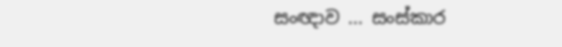සංඥාව ... සංස්කාර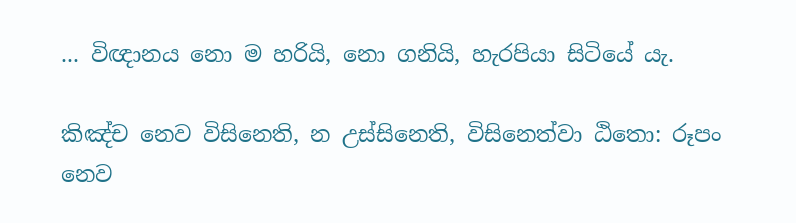... විඥානය නො ම හරියි, නො ගනියි, හැරපියා සිටියේ යැ.

කිඤ්ච නෙව විසිනෙති, න උස්සිනෙති, විසිනෙත්වා ඨිතො: රූපං නෙව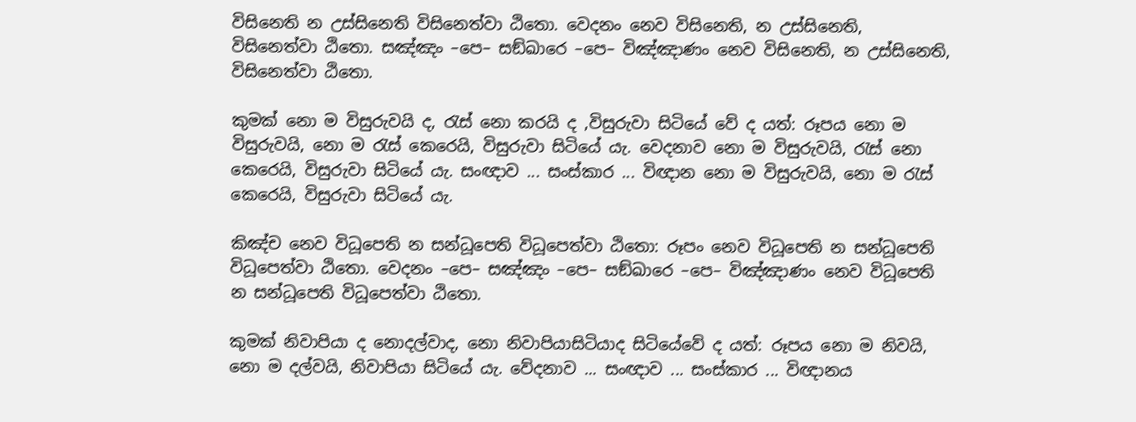විසිනෙති න උස්සිනෙති විසිනෙත්වා ඨිතො. වෙදනං නෙව විසිනෙති, න උස්සිනෙති, විසිනෙත්වා ඨිතො. සඤ්ඤං –පෙ– සඞ්ඛාරෙ –පෙ– විඤ්ඤාණං නෙව විසිනෙති, න උස්සිනෙති, විසිනෙත්වා ඨිතො.

කුමක් නො ම විසුරුවයි ද, රැස් නො කරයි ද ,විසුරුවා සිටියේ වේ ද යත්: රූපය නො ම විසුරුවයි, නො ම රැස් කෙරෙයි, විසුරුවා සිටියේ යැ. වෙදනාව නො ම විසුරුවයි, රැස් නො කෙරෙයි, විසුරුවා සිටියේ යැ. සංඥාව ... සංස්කාර ... විඥාන නො ම විසුරුවයි, නො ම රැස් කෙරෙයි, විසුරුවා සිටියේ යැ.

කිඤ්ච නෙව විධූපෙති න සන්ධූපෙති විධූපෙත්වා ඨිතො: රූපං නෙව විධූපෙති න සන්ධූපෙති විධූපෙත්වා ඨිතො. වෙදනං –පෙ– සඤ්ඤං –පෙ– සඞ්ඛාරෙ –පෙ– විඤ්ඤාණං නෙව විධූපෙති න සන්ධූපෙති විධූපෙත්වා ඨිතො.

කුමක් නිවාපියා ද නොදල්වාද, නො නිවාපියාසිටියාද සිටියේවේ ද යත්: රූපය නො ම නිවයි, නො ම දල්වයි, නිවාපියා සිටියේ යැ. වේදනාව ... සංඥාව ... සංස්කාර ... විඥානය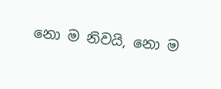නො ම නිවයි, නො ම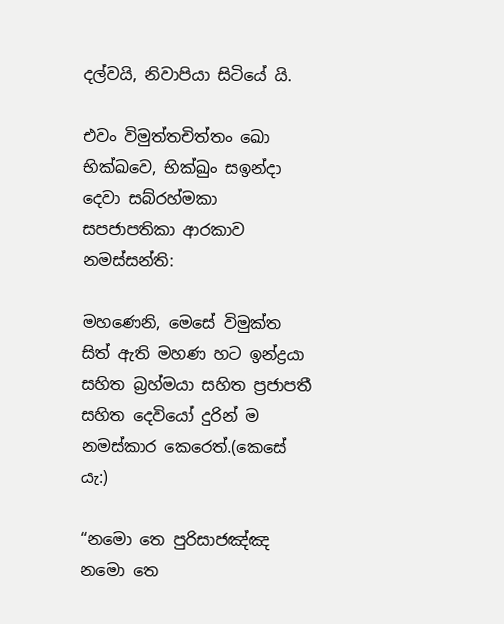දල්වයි, නිවාපියා සිටියේ යි.

එවං විමුත්තචිත්තං ඛො භික්ඛවෙ, භික්ඛුං සඉන්දා දෙවා සබ්රහ්මකා සපජාපතිකා ආරකාව නමස්සන්ති:

මහණෙනි, මෙසේ විමුක්ත සිත් ඇති මහණ හට ඉන්ද්‍රයා සහිත බ්‍රහ්මයා සහිත ප්‍රජාපතී සහිත දෙවියෝ දුරින් ම නමස්කාර කෙරෙත්.(කෙසේ යැ:)

“නමො තෙ පුරිසාජඤ්ඤ නමො තෙ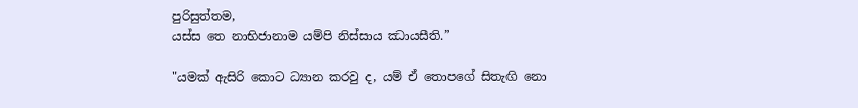පුරිසුත්තම,
යස්ස තෙ නාභිජානාම යම්පි නිස්සාය ඣායසීති.”

"යමක් ඇසිරි කොට ධ්‍යාන කරවු ද, යම් ඒ තොපගේ සිතැඟි නො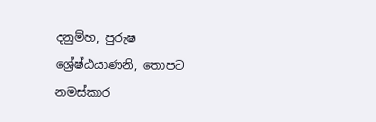දනුම්හ, පුරුෂ ශ්‍රේෂ්ඨයාණනි, තොපට නමස්කාර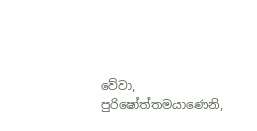වේවා, පුරිෂෝත්තමයාණෙනි,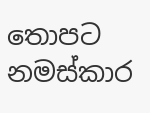තොපට නමස්කාර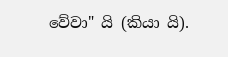වේවා" යි (කියා යි).